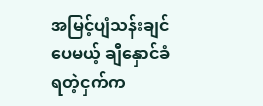အမြင့်ပျံသန်းချင်ပေမယ့် ချီနှောင်ခံရတဲ့ငှက်က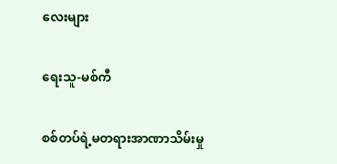လေးများ

ရေးသူ-မစ်ကီ

စစ်တပ်ရဲ့မတရားအာဏာသိမ်းမှု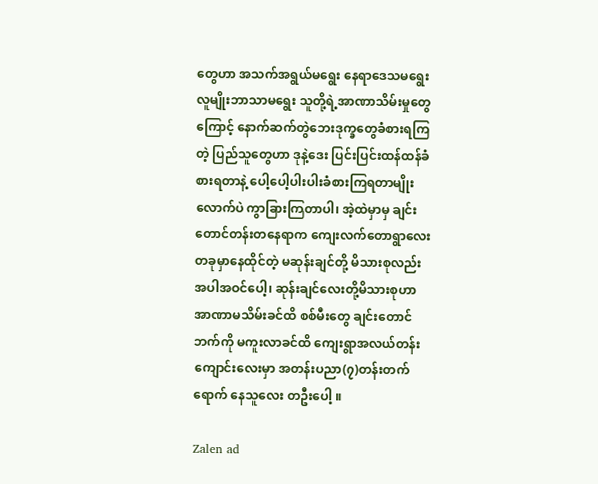တွေဟာ အသက်အရွယ်မရွေး နေရာဒေသမရွေး လူမျိုးဘာသာမရွေး သူတို့ရဲ့အာဏာသိမ်းမှုတွေကြောင့် နောက်ဆက်တွဲဘေးဒုက္ခတွေခံစားရကြတဲ့ ပြည်သူတွေဟာ ဒုနဲ့ဒေး ပြင်းပြင်းထန်ထန်ခံစားရတာနဲ့ ပေါ့ပေါ့ပါးပါးခံစားကြရတာမျိုးလောက်ပဲ ကွာခြားကြတာပါ၊ အဲ့ထဲမှာမှ ချင်းတောင်တန်းတနေရာက ကျေးလက်တောရွာလေးတခုမှာနေထိုင်တဲ့ မဆုန်းချင်တို့ မိသားစုလည်း အပါအဝင်ပေါ့၊ ဆုန်းချင်လေးတို့မိသားစုဟာ အာဏာမသိမ်းခင်ထိ စစ်မီးတွေ ချင်းတောင်ဘက်ကို မကူးလာခင်ထိ ကျေးရွာအလယ်တန်းကျောင်းလေးမှာ အတန်းပညာ(၇)တန်းတက်ရောက် နေသူလေး တဦးပေါ့ ။

Zalen ad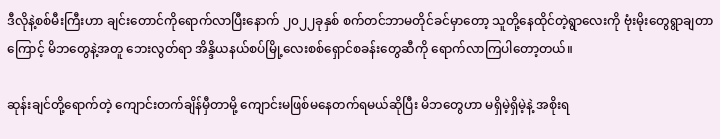ဒီလိုနဲ့စစ်မီးကြီးဟာ ချင်းတောင်ကိုရောက်လာပြီးနောက် ၂၀၂၂ခုနှစ် စက်တင်ဘာမတိုင်ခင်မှာတော့ သူတို့နေထိုင်တဲ့ရွာလေးကို ဗုံးမိုးတွေရွာချတာကြောင့် မိဘတွေနဲ့အတူ ဘေးလွတ်ရာ အိန္ဒိယနယ်စပ်မြို့လေးစစ်ရှောင်စခန်းတွေဆီကို ရောက်လာကြပါတော့တယ်။

ဆုန်းချင်တို့ရောက်တဲ့ ကျောင်းတက်ချိန်မှီတာမို့ ကျောင်းမဖြစ်မနေတက်ရမယ်ဆိုပြီး မိဘတွေဟာ မရှိမဲ့ရှိမဲ့နဲ့ အစိုးရ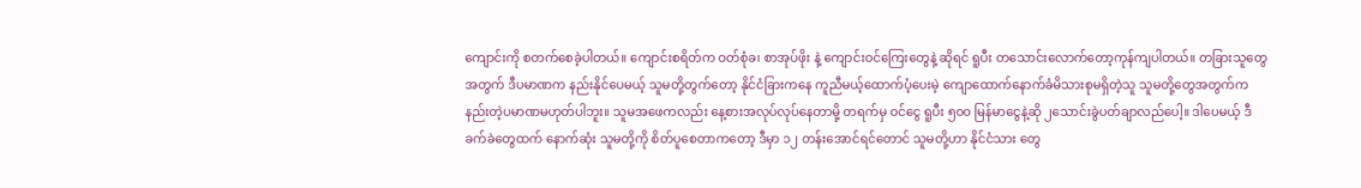ကျောင်းကို စတက်စေခဲ့ပါတယ်။ ကျောင်းစရိတ်က ဝတ်စုံခ၊ စာအုပ်ဖိုး နဲ့ ကျောင်းဝင်ကြေးတွေနဲ့ ဆိုရင် ရူပီး တသောင်းလောက်တော့ကုန်ကျပါတယ်။ တခြားသူတွေအတွက် ဒီပမာဏက နည်းနိုင်ပေမယ့် သူမတို့တွက်တော့ နိုင်ငံခြားကနေ ကူညီမယ့်ထောက်ပံ့ပေးမဲ့ ကျောထောက်နောက်ခံမိသားစုမရှိတဲ့သူ သူမတို့တွေအတွက်က နည်းတဲ့ပမာဏမဟုတ်ပါဘူး။ သူမအဖေကလည်း နေ့စားအလုပ်လုပ်နေတာမို့ တရက်မှ ဝင်ငွေ ရူပီး ၅၀၀ မြန်မာငွေနဲ့ဆို ၂သောင်းခွဲပတ်ချာလည်ပေါ့။ ဒါပေမယ့် ဒီခက်ခဲတွေထက် နောက်ဆုံး သူမတို့ကို စိတ်ပူစေတာကတော့ ဒီမှာ ၁၂ တန်းအောင်ရင်တောင် သူမတို့ဟာ နိုင်ငံသား တွေ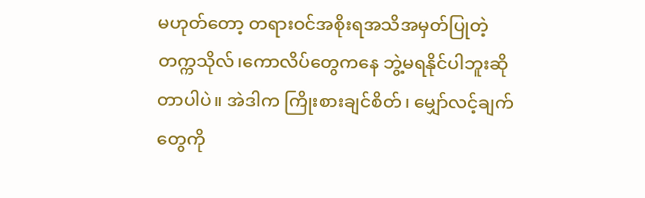မဟုတ်တော့ တရားဝင်အစိုးရအသိအမှတ်ပြုတဲ့ တက္ကသိုလ်၊ကောလိပ်တွေကနေ ဘွဲ့မရနိုင်ပါဘူးဆိုတာပါပဲ။ အဲဒါက ကြိုးစားချင်စိတ်၊ မျှော်လင့်ချက်တွေကို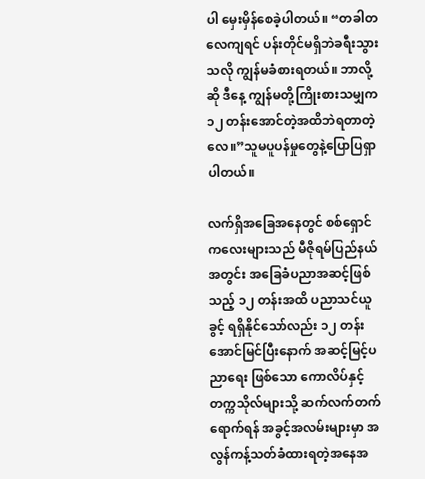ပါ မှေးမှိန်စေခဲ့ပါတယ်။ “တခါတလေကျရင် ပန်းတိုင်မရှိဘဲခရီးသွားသလို ကျွန်မခံစားရတယ်။ ဘာလို့ဆို ဒီနေ့ ကျွန်မတို့ကြိုးစားသမျှက ၁၂ တန်းအောင်တဲ့အထိဘဲရတာတဲ့လေ။”သူမပူပန်မှုတွေနဲ့ပြောပြရှာပါတယ်။

လက်ရှိအခြေအနေတွင် စစ်ရှောင်ကလေးများသည် မီဇိုရမ်ပြည်နယ်အတွင်း အခြေခံပညာအဆင့်ဖြစ်သည့် ၁၂ တန်းအထိ ပညာသင်ယူခွင့် ရရှိနိုင်သော်လည်း ၁၂ တန်းအောင်မြင်ပြီးနောက် အဆင့်မြင့်ပညာရေး ဖြစ်သော ကောလိပ်နှင့် တက္ကသိုလ်များသို့ ဆက်လက်တက်ရောက်ရန် အခွင့်အလမ်းများမှာ အလွန်ကန့်သတ်ခံထားရတဲ့အနေအ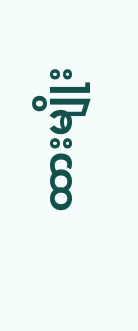ထားမျိုး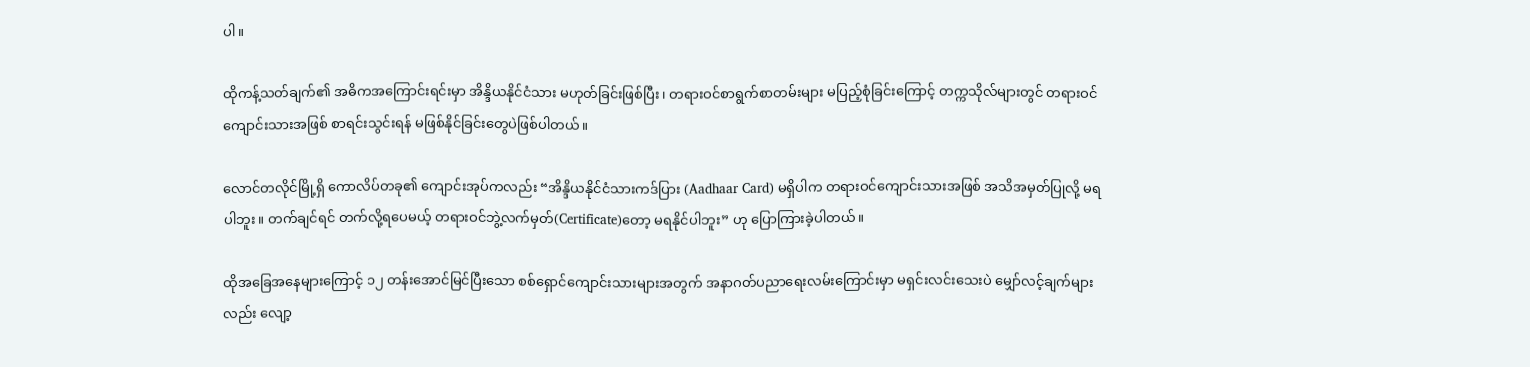ပါ။

ထိုကန့်သတ်ချက်၏ အဓိကအကြောင်းရင်းမှာ အိန္ဒိယနိုင်ငံသား မဟုတ်ခြင်းဖြစ်ပြီး၊ တရားဝင်စာရွက်စာတမ်းများ မပြည့်စုံခြင်းကြောင့် တက္ကသိုလ်များတွင် တရားဝင်ကျောင်းသားအဖြစ် စာရင်းသွင်းရန် မဖြစ်နိုင်ခြင်းတွေပဲဖြစ်ပါတယ်။

လောင်တလိုင်မြို့ရှိ ကောလိပ်တခု၏ ကျောင်းအုပ်ကလည်း “အိန္ဒိယနိုင်ငံသားကဒ်ပြား (Aadhaar Card) မရှိပါက တရားဝင်ကျောင်းသားအဖြစ် အသိအမှတ်ပြုလို့ မရပါဘူး။ တက်ချင်ရင် တက်လို့ရပေမယ့် တရားဝင်ဘွဲ့လက်မှတ်(Certificate)တော့ မရနိုင်ပါဘူး” ဟု ပြောကြားခဲ့ပါတယ်။

ထိုအခြေအနေများကြောင့် ၁၂ တန်းအောင်မြင်ပြီးသော စစ်ရှောင်ကျောင်းသားများအတွက် အနာဂတ်ပညာရေးလမ်းကြောင်းမှာ မရှင်းလင်းသေးပဲ မျှော်လင့်ချက်များလည်း လျော့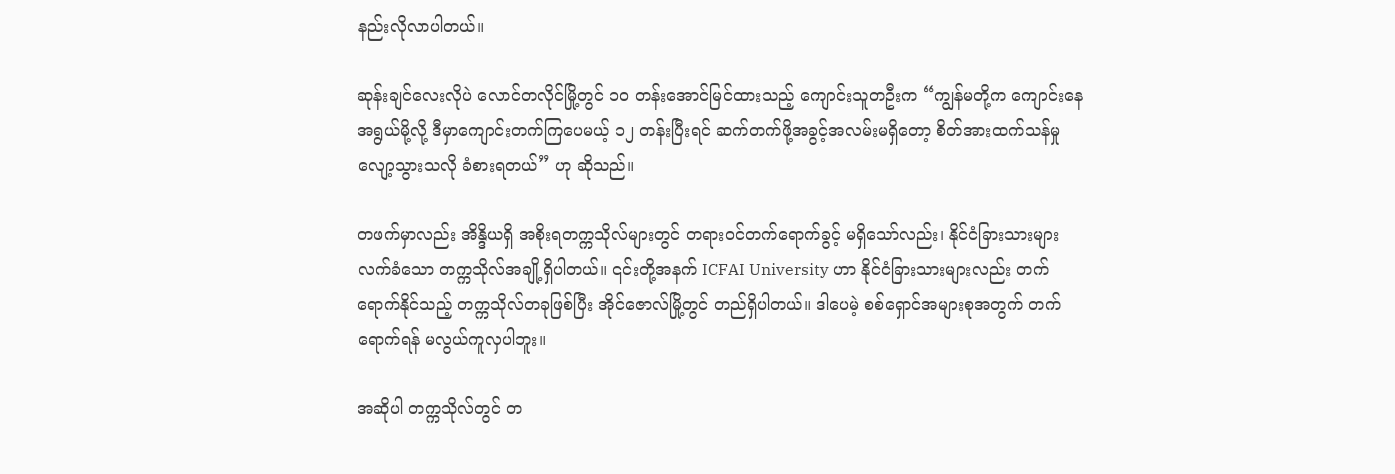နည်းလိုလာပါတယ်။

ဆုန်းချင်လေးလိုပဲ လောင်တလိုင်မြို့တွင် ၁၀ တန်းအောင်မြင်ထားသည့် ကျောင်းသူတဦးက “ကျွန်မတို့က ကျောင်းနေအရွယ်မို့လို့ ဒီမှာကျောင်းတက်ကြပေမယ့် ၁၂ တန်းပြီးရင် ဆက်တက်ဖို့အခွင့်အလမ်းမရှိတော့ စိတ်အားထက်သန်မှု လျော့သွားသလို ခံစားရတယ်” ဟု ဆိုသည်။

တဖက်မှာလည်း အိန္ဒိယရှိ အစိုးရတက္ကသိုလ်များတွင် တရားဝင်တက်ရောက်ခွင့် မရှိသော်လည်း၊ နိုင်ငံခြားသားများ လက်ခံသော တက္ကသိုလ်အချို့ရှိပါတယ်။ ၎င်းတို့အနက် ICFAI University ဟာ နိုင်ငံခြားသားများလည်း တက်ရောက်နိုင်သည့် တက္ကသိုလ်တခုဖြစ်ပြီး အိုင်ဇောလ်မြို့တွင် တည်ရှိပါတယ်။ ဒါပေမဲ့ စစ်ရှောင်အများစုအတွက် တက်ရောက်ရန် မလွယ်ကူလှပါဘူး။

အဆိုပါ တက္ကသိုလ်တွင် တ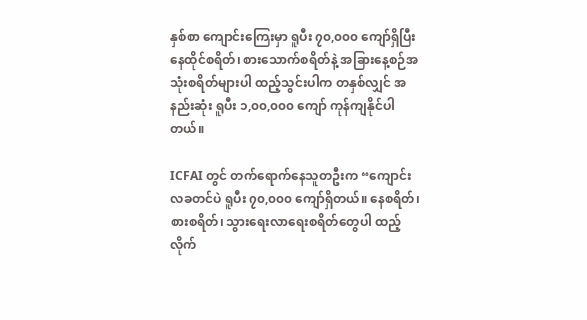နှစ်စာ ကျောင်းကြေးမှာ ရူပီး ၇၀,၀၀၀ ကျော်ရှိပြီး နေထိုင်စရိတ်၊ စားသောက်စရိတ်နဲ့ အခြားနေ့စဉ်အသုံးစရိတ်များပါ ထည့်သွင်းပါက တနှစ်လျှင် အနည်းဆုံး ရူပီး ၁,၀၀,၀၀၀ ကျော် ကုန်ကျနိုင်ပါတယ်။

ICFAI တွင် တက်ရောက်နေသူတဦးက “ကျောင်းလခတင်ပဲ ရူပီး ၇၀,၀၀၀ ကျော်ရှိတယ်။ နေစရိတ်၊ စားစရိတ်၊ သွားရေးလာရေးစရိတ်တွေပါ ထည့်လိုက်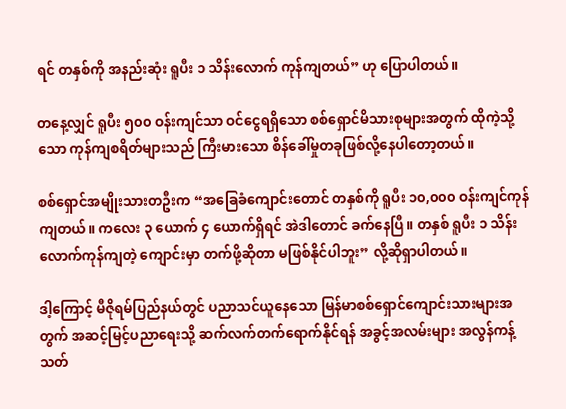ရင် တနှစ်ကို အနည်းဆုံး ရူပီး ၁ သိန်းလောက် ကုန်ကျတယ်” ဟု ပြောပါတယ်။

တနေ့လျှင် ရူပီး ၅၀၀ ဝန်းကျင်သာ ဝင်ငွေရရှိသော စစ်ရှောင်မိသားစုများအတွက် ထိုကဲ့သို့သော ကုန်ကျစရိတ်များသည် ကြီးမားသော စိန်ခေါ်မှုတခုဖြစ်လို့နေပါတော့တယ်။

စစ်ရှောင်အမျိုးသားတဦးက “အခြေခံကျောင်းတောင် တနှစ်ကို ရူပီး ၁၀,၀၀၀ ဝန်းကျင်ကုန်ကျတယ်။ ကလေး ၃ ယောက် ၄ ယောက်ရှိရင် အဲဒါတောင် ခက်နေပြီ။ တနှစ် ရူပီး ၁ သိန်းလောက်ကုန်ကျတဲ့ ကျောင်းမှာ တက်ဖို့ဆိုတာ မဖြစ်နိုင်ပါဘူး” လို့ဆိုရှာပါတယ်။

ဒါ့ကြောင့် မီဇိုရမ်ပြည်နယ်တွင် ပညာသင်ယူနေသော မြန်မာစစ်ရှောင်ကျောင်းသားများအတွက် အဆင့်မြင့်ပညာရေးသို့ ဆက်လက်တက်ရောက်နိုင်ရန် အခွင့်အလမ်းများ အလွန်ကန့်သတ်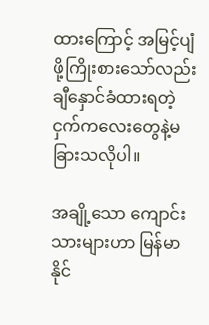ထားကြောင့် အမြင့်ပျံဖို့ကြိုးစားသော်လည်း ချီနှောင်ခံထားရတဲ့ ငှက်ကလေးတွေနဲ့မခြားသလိုပါ။

အချို့သော ကျောင်းသားများဟာ မြန်မာနိုင်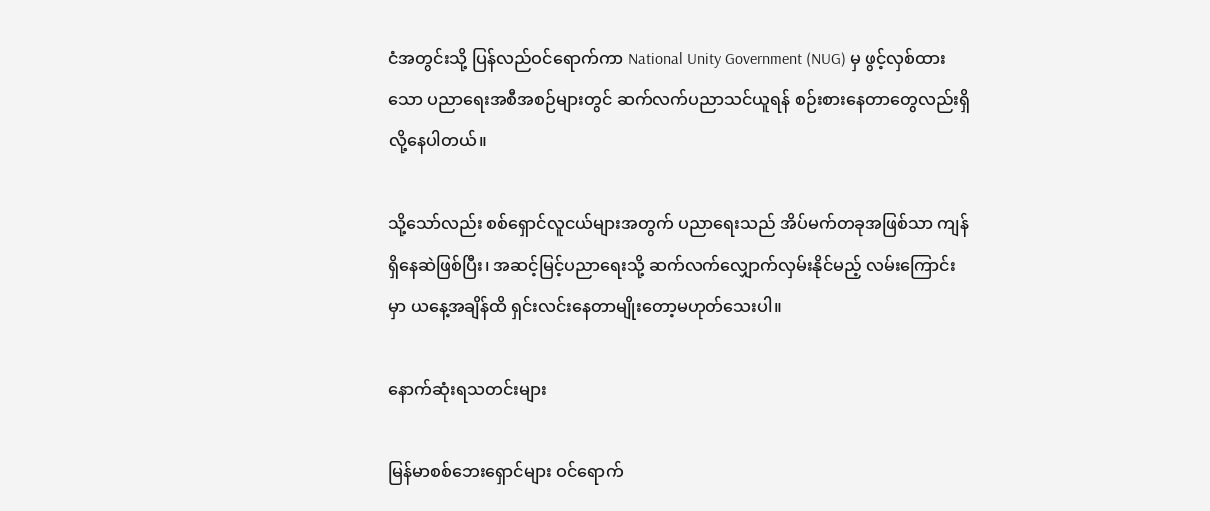ငံအတွင်းသို့ ပြန်လည်ဝင်ရောက်ကာ National Unity Government (NUG) မှ ဖွင့်လှစ်ထားသော ပညာရေးအစီအစဉ်များတွင် ဆက်လက်ပညာသင်ယူရန် စဉ်းစားနေတာတွေလည်းရှိလို့နေပါတယ်။

သို့သော်လည်း စစ်ရှောင်လူငယ်များအတွက် ပညာရေးသည် အိပ်မက်တခုအဖြစ်သာ ကျန်ရှိနေဆဲဖြစ်ပြီး၊ အဆင့်မြင့်ပညာရေးသို့ ဆက်လက်လျှောက်လှမ်းနိုင်မည့် လမ်းကြောင်းမှာ ယနေ့အချိန်ထိ ရှင်းလင်းနေတာမျိုးတော့မဟုတ်သေးပါ။

နောက်ဆုံးရသတင်းများ

မြန်မာစစ်ဘေးရှောင်များ ဝင်ရောက်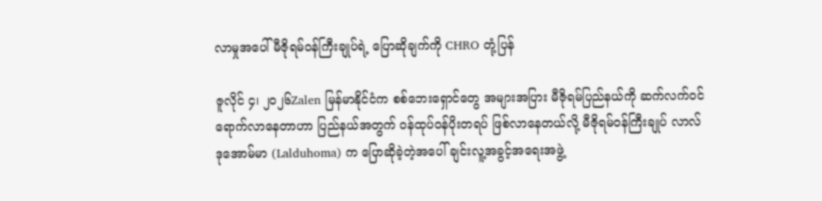လာမှုအပေါ် မီဇိုရမ်ဝန်ကြီးချုပ်ရဲ့ ပြောဆိုချက်ကို CHRO တုံ့ပြန်

ဇူလိုင် ၄၊ ၂၀၂၆Zalen မြန်မာနိုင်ငံက စစ်ဘေးရှောင်တွေ အများအပြား မီဇိုရမ်ပြည်နယ်ကို ဆက်လက်ဝင်ရောက်လာနေတာဟာ ပြည်နယ်အတွက် ဝန်ထုပ်ဝန်ပိုးတရပ် ဖြစ်လာနေတယ်လို့ မီဇိုရမ်ဝန်ကြီးချုပ် လာလ်ဒုအောမ်မာ (Lalduhoma) က ပြောဆိုခဲ့တဲ့အပေါ် ချင်းလူ့အခွင့်အရေးအဖွဲ့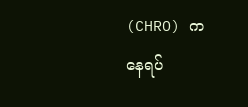(CHRO) က နေရပ်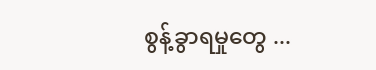စွန့်ခွာရမှုတွေ ...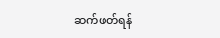ဆက်ဖတ်ရန်